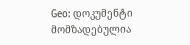Geo: დოკუმენტი მომზადებულია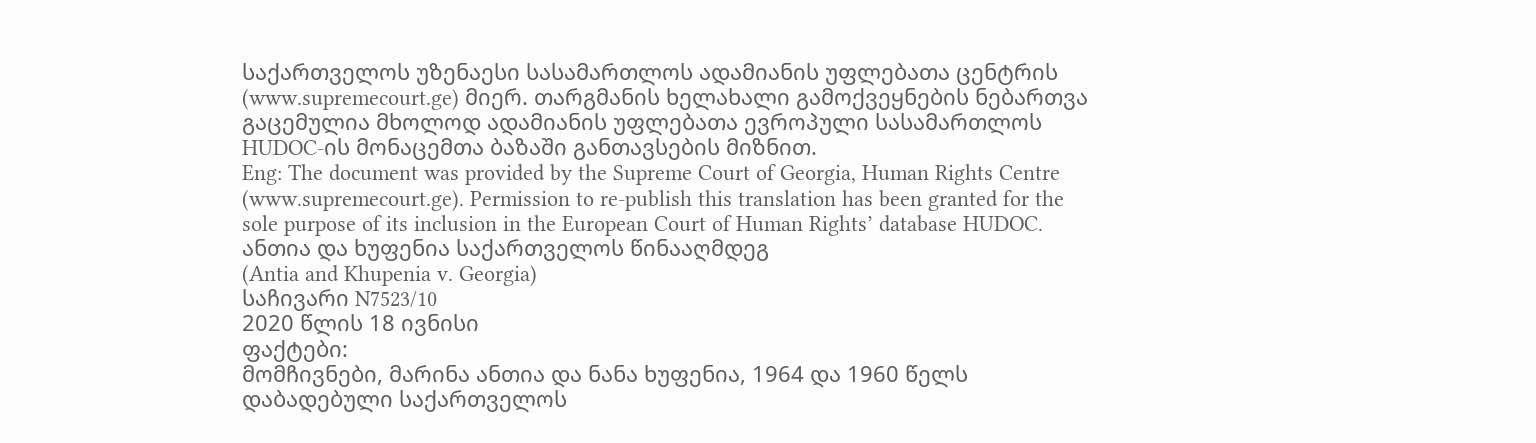საქართველოს უზენაესი სასამართლოს ადამიანის უფლებათა ცენტრის (www.supremecourt.ge) მიერ. თარგმანის ხელახალი გამოქვეყნების ნებართვა გაცემულია მხოლოდ ადამიანის უფლებათა ევროპული სასამართლოს HUDOC-ის მონაცემთა ბაზაში განთავსების მიზნით.
Eng: The document was provided by the Supreme Court of Georgia, Human Rights Centre (www.supremecourt.ge). Permission to re-publish this translation has been granted for the sole purpose of its inclusion in the European Court of Human Rights’ database HUDOC.
ანთია და ხუფენია საქართველოს წინააღმდეგ
(Antia and Khupenia v. Georgia)
საჩივარი N7523/10
2020 წლის 18 ივნისი
ფაქტები:
მომჩივნები, მარინა ანთია და ნანა ხუფენია, 1964 და 1960 წელს დაბადებული საქართველოს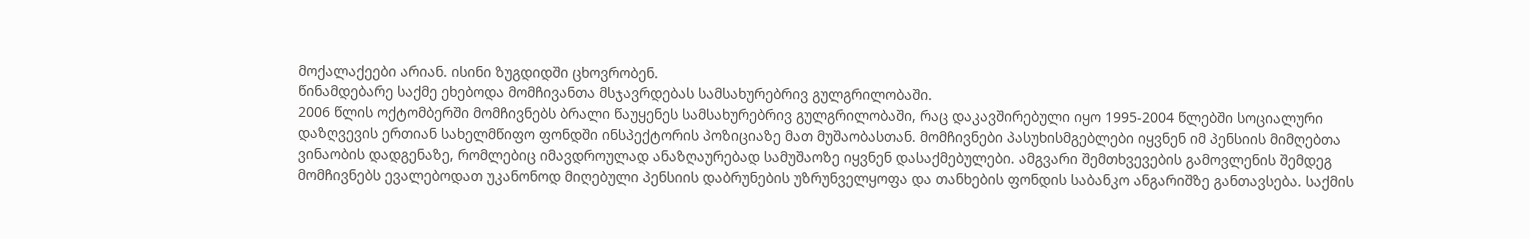მოქალაქეები არიან. ისინი ზუგდიდში ცხოვრობენ.
წინამდებარე საქმე ეხებოდა მომჩივანთა მსჯავრდებას სამსახურებრივ გულგრილობაში.
2006 წლის ოქტომბერში მომჩივნებს ბრალი წაუყენეს სამსახურებრივ გულგრილობაში, რაც დაკავშირებული იყო 1995-2004 წლებში სოციალური დაზღვევის ერთიან სახელმწიფო ფონდში ინსპექტორის პოზიციაზე მათ მუშაობასთან. მომჩივნები პასუხისმგებლები იყვნენ იმ პენსიის მიმღებთა ვინაობის დადგენაზე, რომლებიც იმავდროულად ანაზღაურებად სამუშაოზე იყვნენ დასაქმებულები. ამგვარი შემთხვევების გამოვლენის შემდეგ მომჩივნებს ევალებოდათ უკანონოდ მიღებული პენსიის დაბრუნების უზრუნველყოფა და თანხების ფონდის საბანკო ანგარიშზე განთავსება. საქმის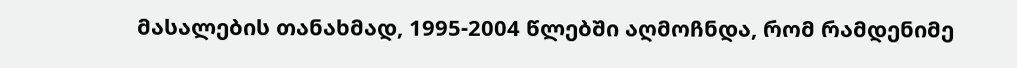მასალების თანახმად, 1995-2004 წლებში აღმოჩნდა, რომ რამდენიმე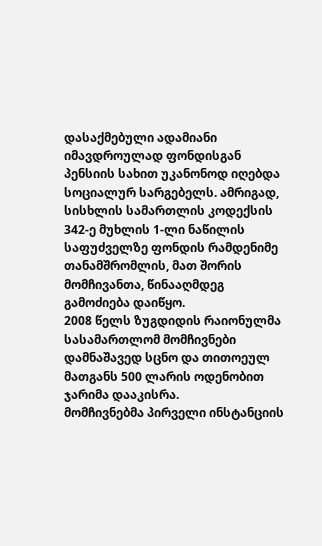დასაქმებული ადამიანი იმავდროულად ფონდისგან პენსიის სახით უკანონოდ იღებდა სოციალურ სარგებელს. ამრიგად, სისხლის სამართლის კოდექსის 342-ე მუხლის 1-ლი ნაწილის საფუძველზე ფონდის რამდენიმე თანამშრომლის, მათ შორის მომჩივანთა, წინააღმდეგ გამოძიება დაიწყო.
2008 წელს ზუგდიდის რაიონულმა სასამართლომ მომჩივნები დამნაშავედ სცნო და თითოეულ მათგანს 500 ლარის ოდენობით ჯარიმა დააკისრა.
მომჩივნებმა პირველი ინსტანციის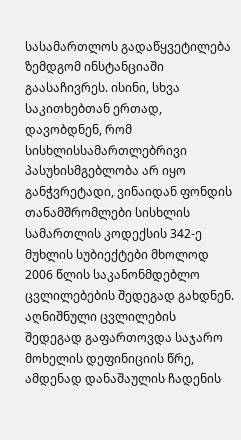სასამართლოს გადაწყვეტილება ზემდგომ ინსტანციაში გაასაჩივრეს. ისინი, სხვა საკითხებთან ერთად, დავობდნენ, რომ სისხლისსამართლებრივი პასუხისმგებლობა არ იყო განჭვრეტადი, ვინაიდან ფონდის თანამშრომლები სისხლის სამართლის კოდექსის 342-ე მუხლის სუბიექტები მხოლოდ 2006 წლის საკანონმდებლო ცვლილებების შედეგად გახდნენ. აღნიშნული ცვლილების შედეგად გაფართოვდა საჯარო მოხელის დეფინიციის წრე, ამდენად დანაშაულის ჩადენის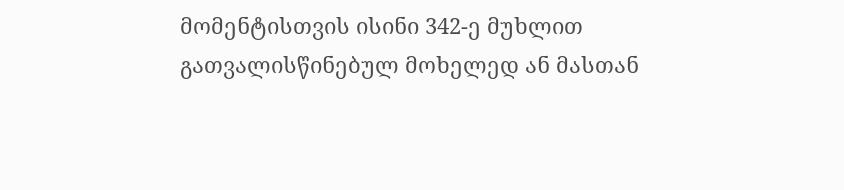მომენტისთვის ისინი 342-ე მუხლით გათვალისწინებულ მოხელედ ან მასთან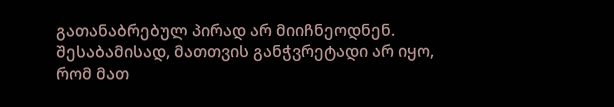გათანაბრებულ პირად არ მიიჩნეოდნენ. შესაბამისად, მათთვის განჭვრეტადი არ იყო, რომ მათ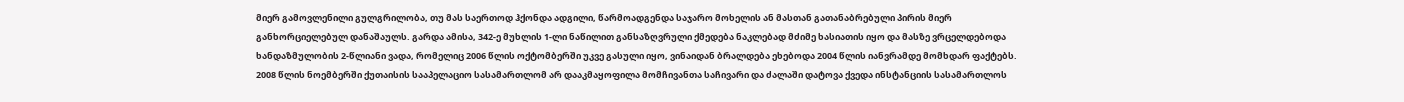მიერ გამოვლენილი გულგრილობა, თუ მას საერთოდ ჰქონდა ადგილი, წარმოადგენდა საჯარო მოხელის ან მასთან გათანაბრებული პირის მიერ განხორციელებულ დანაშაულს. გარდა ამისა, 342-ე მუხლის 1-ლი ნაწილით განსაზღვრული ქმედება ნაკლებად მძიმე ხასიათის იყო და მასზე ვრცელდებოდა ხანდაზმულობის 2-წლიანი ვადა, რომელიც 2006 წლის ოქტომბერში უკვე გასული იყო, ვინაიდან ბრალდება ეხებოდა 2004 წლის იანვრამდე მომხდარ ფაქტებს.
2008 წლის ნოემბერში ქუთაისის სააპელაციო სასამართლომ არ დააკმაყოფილა მომჩივანთა საჩივარი და ძალაში დატოვა ქვედა ინსტანციის სასამართლოს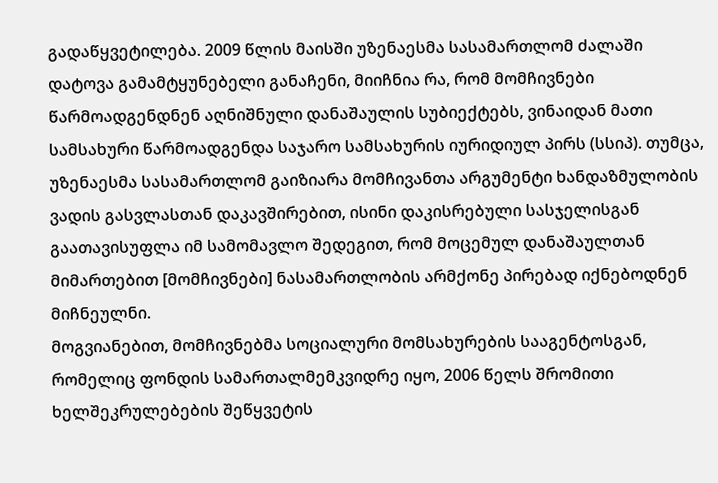გადაწყვეტილება. 2009 წლის მაისში უზენაესმა სასამართლომ ძალაში დატოვა გამამტყუნებელი განაჩენი, მიიჩნია რა, რომ მომჩივნები წარმოადგენდნენ აღნიშნული დანაშაულის სუბიექტებს, ვინაიდან მათი სამსახური წარმოადგენდა საჯარო სამსახურის იურიდიულ პირს (სსიპ). თუმცა, უზენაესმა სასამართლომ გაიზიარა მომჩივანთა არგუმენტი ხანდაზმულობის ვადის გასვლასთან დაკავშირებით, ისინი დაკისრებული სასჯელისგან გაათავისუფლა იმ სამომავლო შედეგით, რომ მოცემულ დანაშაულთან მიმართებით [მომჩივნები] ნასამართლობის არმქონე პირებად იქნებოდნენ მიჩნეულნი.
მოგვიანებით, მომჩივნებმა სოციალური მომსახურების სააგენტოსგან, რომელიც ფონდის სამართალმემკვიდრე იყო, 2006 წელს შრომითი ხელშეკრულებების შეწყვეტის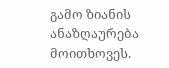გამო ზიანის ანაზღაურება მოითხოვეს.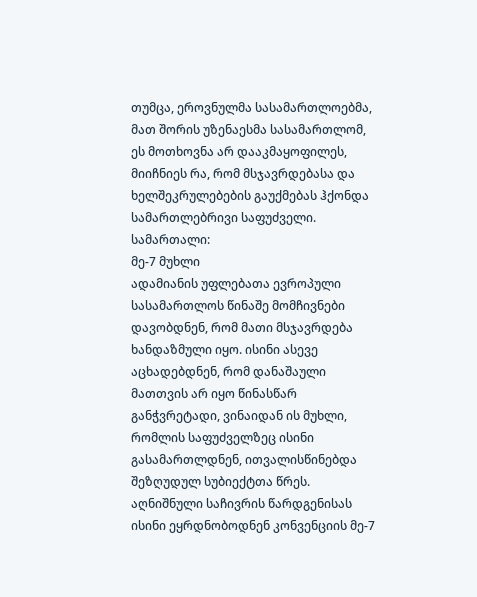თუმცა, ეროვნულმა სასამართლოებმა, მათ შორის უზენაესმა სასამართლომ, ეს მოთხოვნა არ დააკმაყოფილეს, მიიჩნიეს რა, რომ მსჯავრდებასა და ხელშეკრულებების გაუქმებას ჰქონდა სამართლებრივი საფუძველი.
სამართალი:
მე-7 მუხლი
ადამიანის უფლებათა ევროპული სასამართლოს წინაშე მომჩივნები დავობდნენ, რომ მათი მსჯავრდება ხანდაზმული იყო. ისინი ასევე აცხადებდნენ, რომ დანაშაული მათთვის არ იყო წინასწარ განჭვრეტადი, ვინაიდან ის მუხლი, რომლის საფუძველზეც ისინი გასამართლდნენ, ითვალისწინებდა შეზღუდულ სუბიექტთა წრეს. აღნიშნული საჩივრის წარდგენისას ისინი ეყრდნობოდნენ კონვენციის მე-7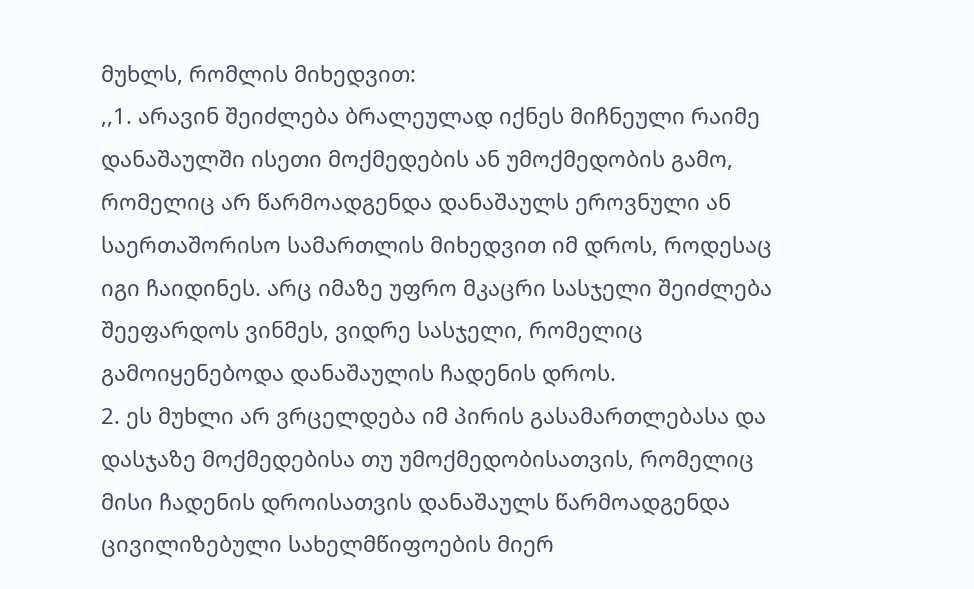მუხლს, რომლის მიხედვით:
,,1. არავინ შეიძლება ბრალეულად იქნეს მიჩნეული რაიმე დანაშაულში ისეთი მოქმედების ან უმოქმედობის გამო, რომელიც არ წარმოადგენდა დანაშაულს ეროვნული ან საერთაშორისო სამართლის მიხედვით იმ დროს, როდესაც იგი ჩაიდინეს. არც იმაზე უფრო მკაცრი სასჯელი შეიძლება შეეფარდოს ვინმეს, ვიდრე სასჯელი, რომელიც გამოიყენებოდა დანაშაულის ჩადენის დროს.
2. ეს მუხლი არ ვრცელდება იმ პირის გასამართლებასა და დასჯაზე მოქმედებისა თუ უმოქმედობისათვის, რომელიც მისი ჩადენის დროისათვის დანაშაულს წარმოადგენდა ცივილიზებული სახელმწიფოების მიერ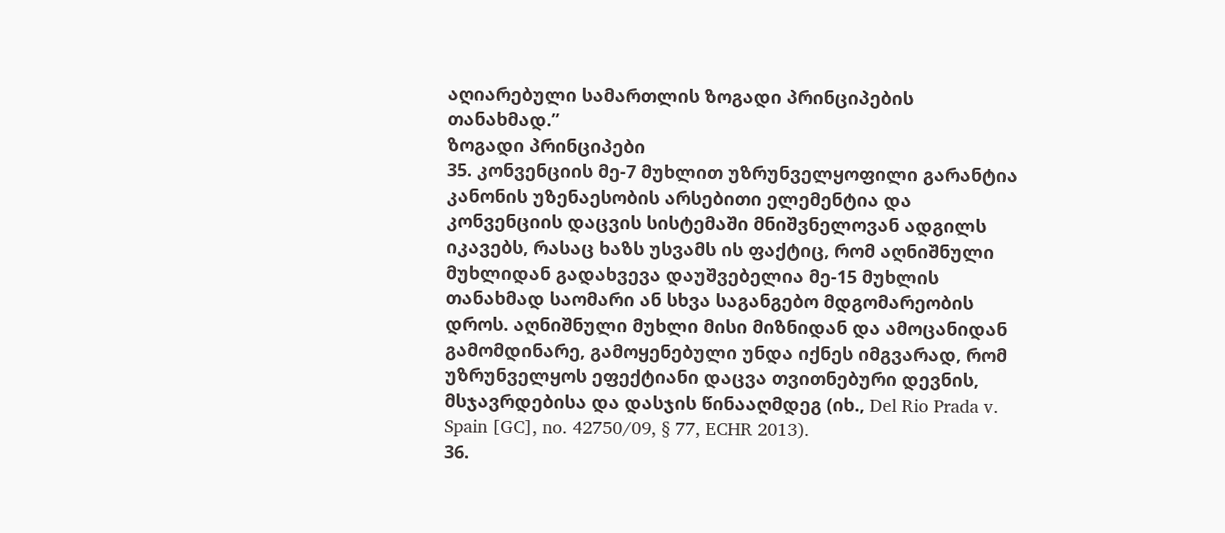აღიარებული სამართლის ზოგადი პრინციპების თანახმად.’’
ზოგადი პრინციპები
35. კონვენციის მე-7 მუხლით უზრუნველყოფილი გარანტია კანონის უზენაესობის არსებითი ელემენტია და კონვენციის დაცვის სისტემაში მნიშვნელოვან ადგილს იკავებს, რასაც ხაზს უსვამს ის ფაქტიც, რომ აღნიშნული მუხლიდან გადახვევა დაუშვებელია მე-15 მუხლის თანახმად საომარი ან სხვა საგანგებო მდგომარეობის დროს. აღნიშნული მუხლი მისი მიზნიდან და ამოცანიდან გამომდინარე, გამოყენებული უნდა იქნეს იმგვარად, რომ უზრუნველყოს ეფექტიანი დაცვა თვითნებური დევნის, მსჯავრდებისა და დასჯის წინააღმდეგ (იხ., Del Rio Prada v. Spain [GC], no. 42750/09, § 77, ECHR 2013).
36.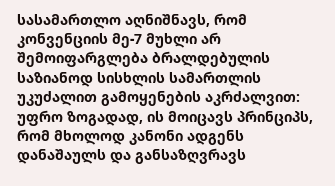სასამართლო აღნიშნავს, რომ კონვენციის მე-7 მუხლი არ შემოიფარგლება ბრალდებულის საზიანოდ სისხლის სამართლის უკუძალით გამოყენების აკრძალვით: უფრო ზოგადად, ის მოიცავს პრინციპს, რომ მხოლოდ კანონი ადგენს დანაშაულს და განსაზღვრავს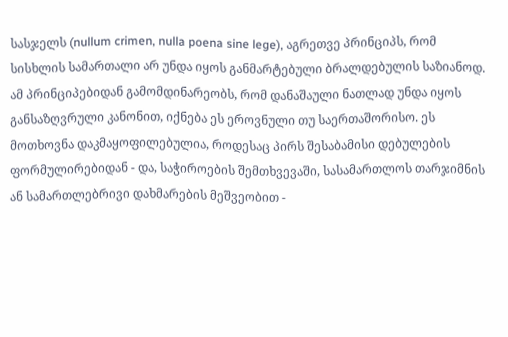სასჯელს (nullum crimen, nulla poena sine lege), აგრეთვე პრინციპს, რომ სისხლის სამართალი არ უნდა იყოს განმარტებული ბრალდებულის საზიანოდ. ამ პრინციპებიდან გამომდინარეობს, რომ დანაშაული ნათლად უნდა იყოს განსაზღვრული კანონით, იქნება ეს ეროვნული თუ საერთაშორისო. ეს მოთხოვნა დაკმაყოფილებულია, როდესაც პირს შესაბამისი დებულების ფორმულირებიდან - და, საჭიროების შემთხვევაში, სასამართლოს თარჯიმნის ან სამართლებრივი დახმარების მეშვეობით -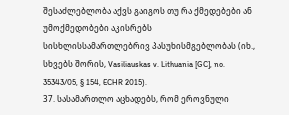შესაძლებლობა აქვს გაიგოს თუ რა ქმედებები ან უმოქმედობები აკისრებს სისხლისსამართლებრივ პასუხისმგებლობას (იხ., სხვებს შორის, Vasiliauskas v. Lithuania [GC], no. 35343/05, § 154, ECHR 2015).
37. სასამართლო აცხადებს, რომ ეროვნული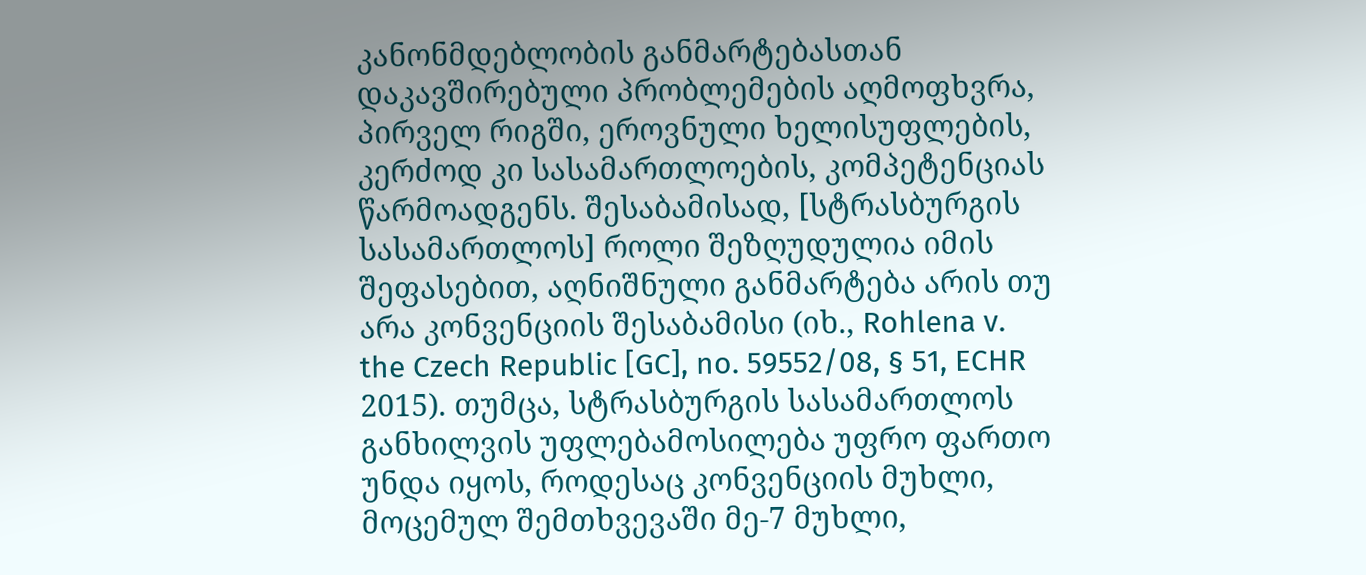კანონმდებლობის განმარტებასთან დაკავშირებული პრობლემების აღმოფხვრა, პირველ რიგში, ეროვნული ხელისუფლების, კერძოდ კი სასამართლოების, კომპეტენციას წარმოადგენს. შესაბამისად, [სტრასბურგის სასამართლოს] როლი შეზღუდულია იმის შეფასებით, აღნიშნული განმარტება არის თუ არა კონვენციის შესაბამისი (იხ., Rohlena v. the Czech Republic [GC], no. 59552/08, § 51, ECHR 2015). თუმცა, სტრასბურგის სასამართლოს განხილვის უფლებამოსილება უფრო ფართო უნდა იყოს, როდესაც კონვენციის მუხლი, მოცემულ შემთხვევაში მე-7 მუხლი,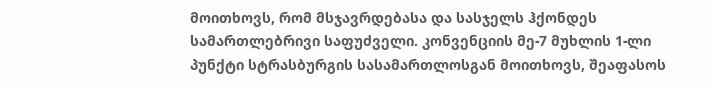მოითხოვს, რომ მსჯავრდებასა და სასჯელს ჰქონდეს სამართლებრივი საფუძველი. კონვენციის მე-7 მუხლის 1-ლი პუნქტი სტრასბურგის სასამართლოსგან მოითხოვს, შეაფასოს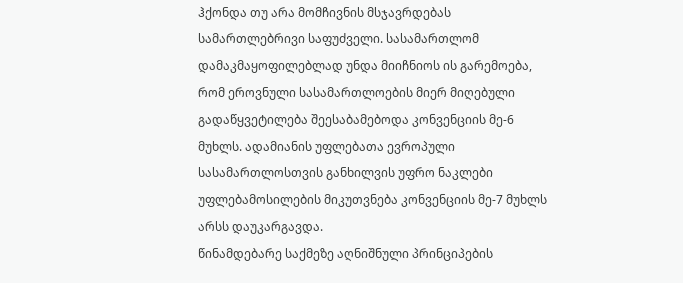ჰქონდა თუ არა მომჩივნის მსჯავრდებას სამართლებრივი საფუძველი. სასამართლომ დამაკმაყოფილებლად უნდა მიიჩნიოს ის გარემოება, რომ ეროვნული სასამართლოების მიერ მიღებული გადაწყვეტილება შეესაბამებოდა კონვენციის მე-6 მუხლს. ადამიანის უფლებათა ევროპული სასამართლოსთვის განხილვის უფრო ნაკლები უფლებამოსილების მიკუთვნება კონვენციის მე-7 მუხლს არსს დაუკარგავდა.
წინამდებარე საქმეზე აღნიშნული პრინციპების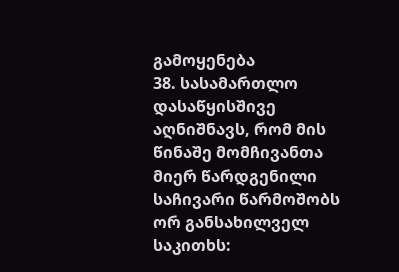გამოყენება
38. სასამართლო დასაწყისშივე აღნიშნავს, რომ მის წინაშე მომჩივანთა მიერ წარდგენილი საჩივარი წარმოშობს ორ განსახილველ საკითხს: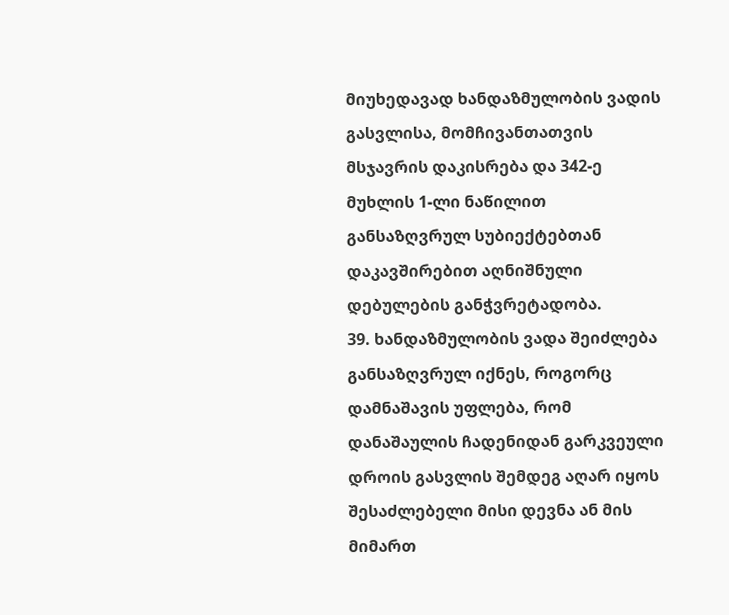მიუხედავად ხანდაზმულობის ვადის გასვლისა, მომჩივანთათვის მსჯავრის დაკისრება და 342-ე მუხლის 1-ლი ნაწილით განსაზღვრულ სუბიექტებთან დაკავშირებით აღნიშნული დებულების განჭვრეტადობა.
39. ხანდაზმულობის ვადა შეიძლება განსაზღვრულ იქნეს, როგორც დამნაშავის უფლება, რომ დანაშაულის ჩადენიდან გარკვეული დროის გასვლის შემდეგ აღარ იყოს შესაძლებელი მისი დევნა ან მის მიმართ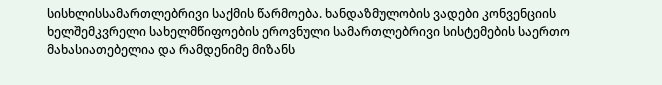სისხლისსამართლებრივი საქმის წარმოება. ხანდაზმულობის ვადები კონვენციის ხელშემკვრელი სახელმწიფოების ეროვნული სამართლებრივი სისტემების საერთო მახასიათებელია და რამდენიმე მიზანს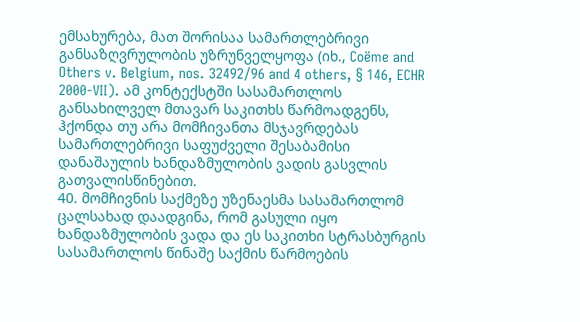ემსახურება, მათ შორისაა სამართლებრივი განსაზღვრულობის უზრუნველყოფა (იხ., Coëme and Others v. Belgium, nos. 32492/96 and 4 others, § 146, ECHR 2000‑VII). ამ კონტექსტში სასამართლოს განსახილველ მთავარ საკითხს წარმოადგენს, ჰქონდა თუ არა მომჩივანთა მსჯავრდებას სამართლებრივი საფუძველი შესაბამისი დანაშაულის ხანდაზმულობის ვადის გასვლის გათვალისწინებით.
40. მომჩივნის საქმეზე უზენაესმა სასამართლომ ცალსახად დაადგინა, რომ გასული იყო ხანდაზმულობის ვადა და ეს საკითხი სტრასბურგის სასამართლოს წინაშე საქმის წარმოების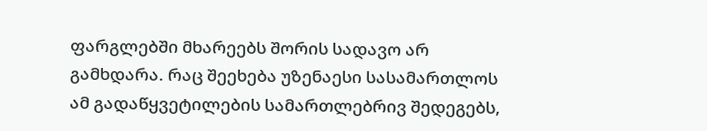ფარგლებში მხარეებს შორის სადავო არ გამხდარა. რაც შეეხება უზენაესი სასამართლოს ამ გადაწყვეტილების სამართლებრივ შედეგებს,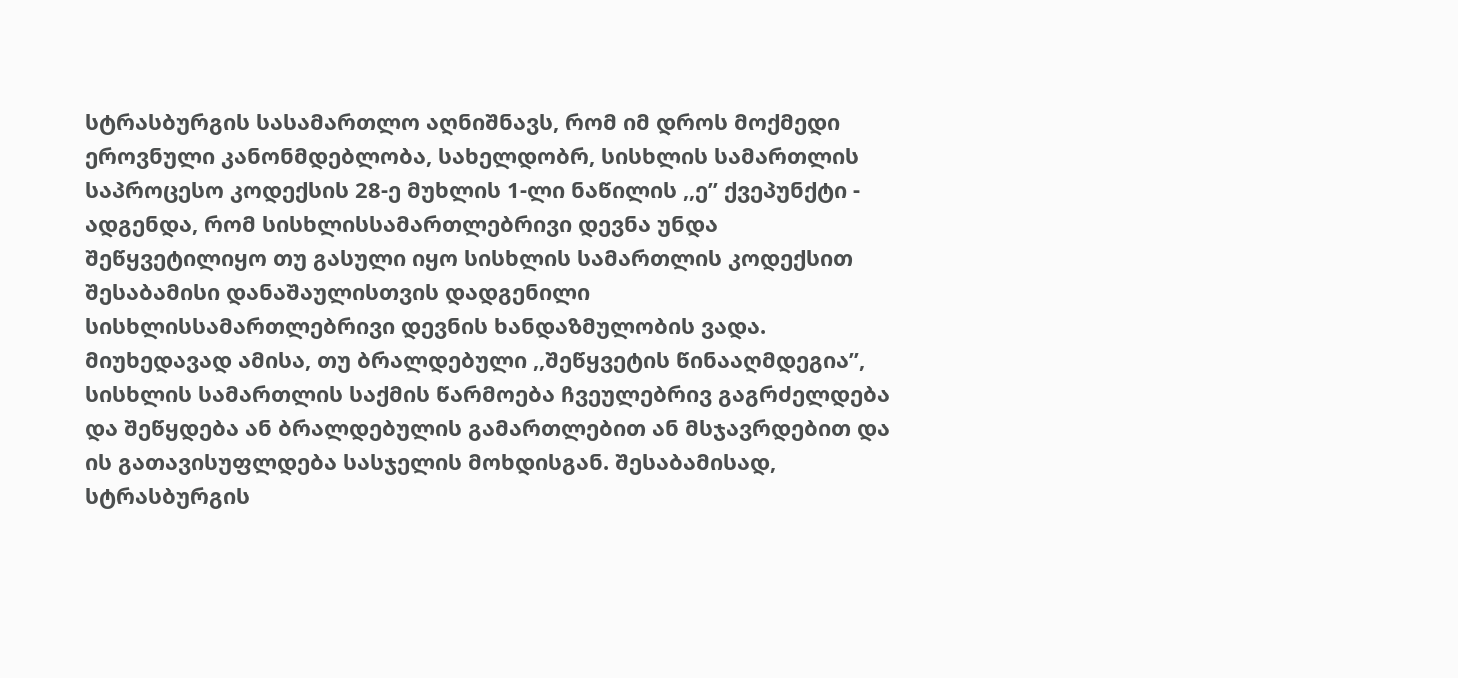სტრასბურგის სასამართლო აღნიშნავს, რომ იმ დროს მოქმედი ეროვნული კანონმდებლობა, სახელდობრ, სისხლის სამართლის საპროცესო კოდექსის 28-ე მუხლის 1-ლი ნაწილის ,,ე’’ ქვეპუნქტი - ადგენდა, რომ სისხლისსამართლებრივი დევნა უნდა შეწყვეტილიყო თუ გასული იყო სისხლის სამართლის კოდექსით შესაბამისი დანაშაულისთვის დადგენილი სისხლისსამართლებრივი დევნის ხანდაზმულობის ვადა. მიუხედავად ამისა, თუ ბრალდებული ,,შეწყვეტის წინააღმდეგია’’, სისხლის სამართლის საქმის წარმოება ჩვეულებრივ გაგრძელდება და შეწყდება ან ბრალდებულის გამართლებით ან მსჯავრდებით და ის გათავისუფლდება სასჯელის მოხდისგან. შესაბამისად, სტრასბურგის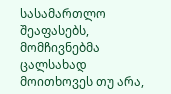სასამართლო შეაფასებს, მომჩივნებმა ცალსახად მოითხოვეს თუ არა,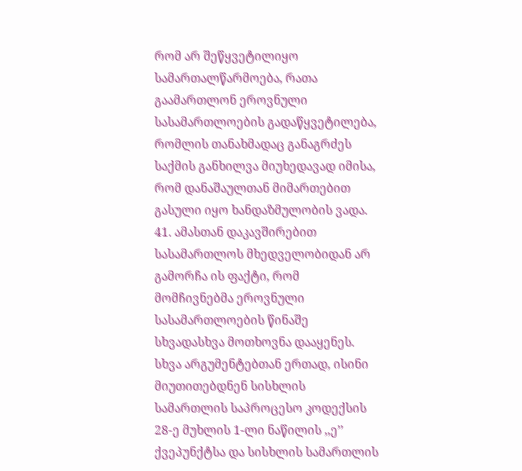რომ არ შეწყვეტილიყო სამართალწარმოება, რათა გაამართლონ ეროვნული სასამართლოების გადაწყვეტილება, რომლის თანახმადაც განაგრძეს საქმის განხილვა მიუხედავად იმისა, რომ დანაშაულთან მიმართებით გასული იყო ხანდაზმულობის ვადა.
41. ამასთან დაკავშირებით სასამართლოს მხედველობიდან არ გამორჩა ის ფაქტი, რომ მომჩივნებმა ეროვნული სასამართლოების წინაშე სხვადასხვა მოთხოვნა დააყენეს. სხვა არგუმენტებთან ერთად, ისინი მიუთითებდნენ სისხლის სამართლის საპროცესო კოდექსის 28-ე მუხლის 1-ლი ნაწილის ,,ე’’ ქვეპუნქტსა და სისხლის სამართლის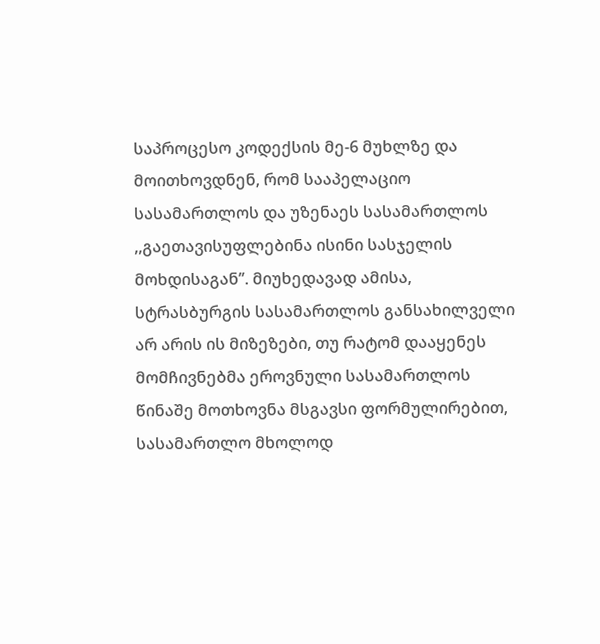საპროცესო კოდექსის მე-6 მუხლზე და მოითხოვდნენ, რომ სააპელაციო სასამართლოს და უზენაეს სასამართლოს ,,გაეთავისუფლებინა ისინი სასჯელის მოხდისაგან’’. მიუხედავად ამისა, სტრასბურგის სასამართლოს განსახილველი არ არის ის მიზეზები, თუ რატომ დააყენეს მომჩივნებმა ეროვნული სასამართლოს წინაშე მოთხოვნა მსგავსი ფორმულირებით, სასამართლო მხოლოდ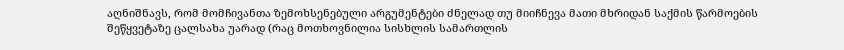აღნიშნავს, რომ მომჩივანთა ზემოხსენებული არგუმენტები ძნელად თუ მიიჩნევა მათი მხრიდან საქმის წარმოების შეწყვეტაზე ცალსახა უარად (რაც მოთხოვნილია სისხლის სამართლის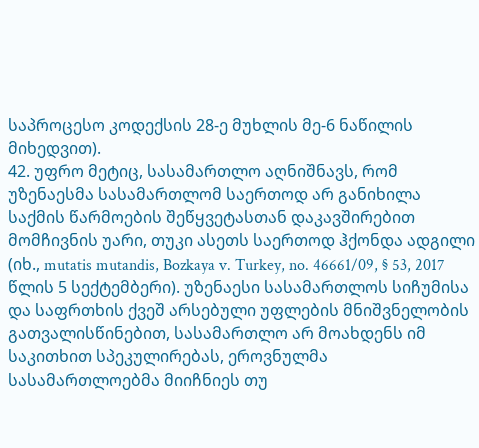საპროცესო კოდექსის 28-ე მუხლის მე-6 ნაწილის მიხედვით).
42. უფრო მეტიც, სასამართლო აღნიშნავს, რომ უზენაესმა სასამართლომ საერთოდ არ განიხილა საქმის წარმოების შეწყვეტასთან დაკავშირებით მომჩივნის უარი, თუკი ასეთს საერთოდ ჰქონდა ადგილი (იხ., mutatis mutandis, Bozkaya v. Turkey, no. 46661/09, § 53, 2017 წლის 5 სექტემბერი). უზენაესი სასამართლოს სიჩუმისა და საფრთხის ქვეშ არსებული უფლების მნიშვნელობის გათვალისწინებით, სასამართლო არ მოახდენს იმ საკითხით სპეკულირებას, ეროვნულმა სასამართლოებმა მიიჩნიეს თუ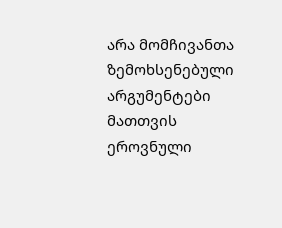არა მომჩივანთა ზემოხსენებული არგუმენტები მათთვის ეროვნული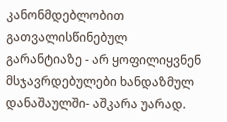კანონმდებლობით გათვალისწინებულ გარანტიაზე - არ ყოფილიყვნენ მსჯავრდებულები ხანდაზმულ დანაშაულში- აშკარა უარად.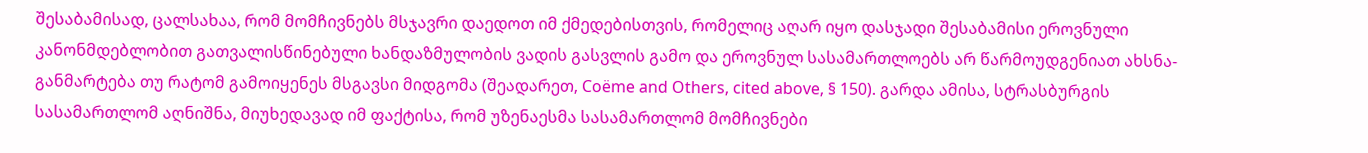შესაბამისად, ცალსახაა, რომ მომჩივნებს მსჯავრი დაედოთ იმ ქმედებისთვის, რომელიც აღარ იყო დასჯადი შესაბამისი ეროვნული კანონმდებლობით გათვალისწინებული ხანდაზმულობის ვადის გასვლის გამო და ეროვნულ სასამართლოებს არ წარმოუდგენიათ ახსნა-განმარტება თუ რატომ გამოიყენეს მსგავსი მიდგომა (შეადარეთ, Coëme and Others, cited above, § 150). გარდა ამისა, სტრასბურგის სასამართლომ აღნიშნა, მიუხედავად იმ ფაქტისა, რომ უზენაესმა სასამართლომ მომჩივნები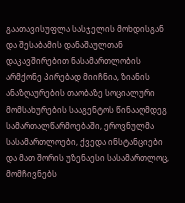გაათავისუფლა სასჯელის მოხდისგან და შესაბამის დანაშაულთან დაკავშირებით ნასამართლობის არმქონე პირებად მიიჩნია, ზიანის ანაზღაურების თაობაზე სოციალური მომსახურების სააგენტოს წინააღმდეგ სამართალწარმოებაში, ეროვნულმა სასამართლოები, ქვედა ინსტანციები და მათ შორის უზენაესი სასამართლოც, მომჩივნებს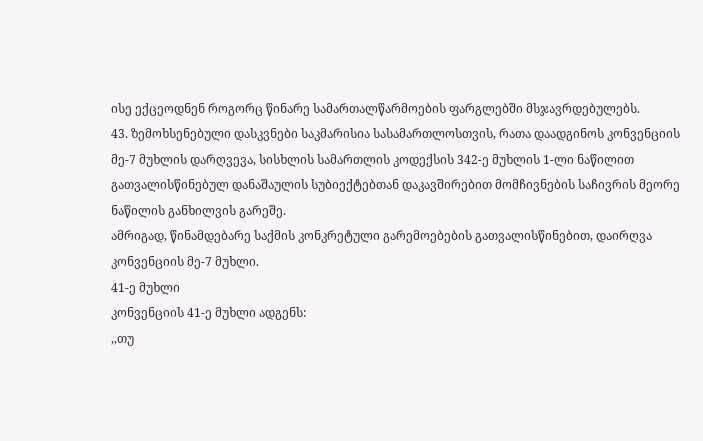ისე ექცეოდნენ როგორც წინარე სამართალწარმოების ფარგლებში მსჯავრდებულებს.
43. ზემოხსენებული დასკვნები საკმარისია სასამართლოსთვის, რათა დაადგინოს კონვენციის მე-7 მუხლის დარღვევა, სისხლის სამართლის კოდექსის 342-ე მუხლის 1-ლი ნაწილით გათვალისწინებულ დანაშაულის სუბიექტებთან დაკავშირებით მომჩივნების საჩივრის მეორე ნაწილის განხილვის გარეშე.
ამრიგად, წინამდებარე საქმის კონკრეტული გარემოებების გათვალისწინებით, დაირღვა კონვენციის მე-7 მუხლი.
41-ე მუხლი
კონვენციის 41-ე მუხლი ადგენს:
,,თუ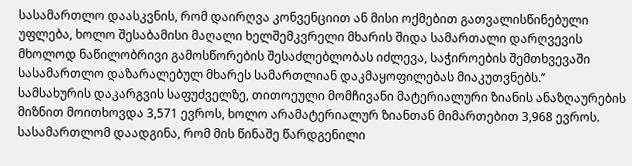სასამართლო დაასკვნის, რომ დაირღვა კონვენციით ან მისი ოქმებით გათვალისწინებული უფლება, ხოლო შესაბამისი მაღალი ხელშემკვრელი მხარის შიდა სამართალი დარღვევის მხოლოდ ნაწილობრივი გამოსწორების შესაძლებლობას იძლევა, საჭიროების შემთხვევაში სასამართლო დაზარალებულ მხარეს სამართლიან დაკმაყოფილებას მიაკუთვნებს.’’
სამსახურის დაკარგვის საფუძველზე, თითოეული მომჩივანი მატერიალური ზიანის ანაზღაურების მიზნით მოითხოვდა 3,571 ევროს, ხოლო არამატერიალურ ზიანთან მიმართებით 3,968 ევროს.
სასამართლომ დაადგინა, რომ მის წინაშე წარდგენილი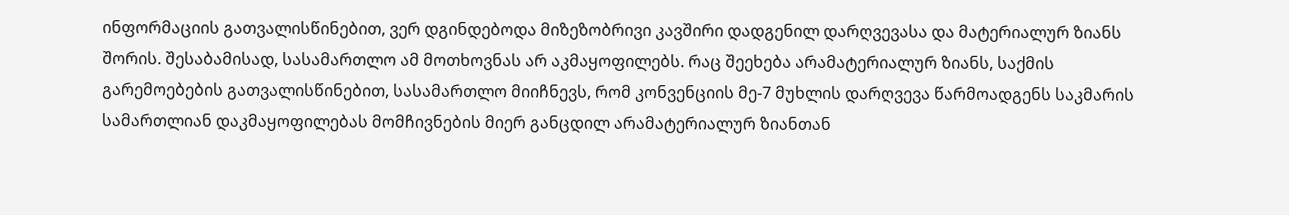ინფორმაციის გათვალისწინებით, ვერ დგინდებოდა მიზეზობრივი კავშირი დადგენილ დარღვევასა და მატერიალურ ზიანს შორის. შესაბამისად, სასამართლო ამ მოთხოვნას არ აკმაყოფილებს. რაც შეეხება არამატერიალურ ზიანს, საქმის გარემოებების გათვალისწინებით, სასამართლო მიიჩნევს, რომ კონვენციის მე-7 მუხლის დარღვევა წარმოადგენს საკმარის სამართლიან დაკმაყოფილებას მომჩივნების მიერ განცდილ არამატერიალურ ზიანთან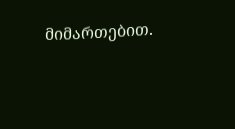მიმართებით.